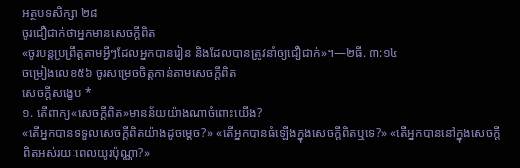អត្ថបទសិក្សា ២៨
ចូរជឿជាក់ថាអ្នកមានសេចក្ដីពិត
«ចូរបន្តប្រព្រឹត្តតាមអ្វីៗដែលអ្នកបានរៀន និងដែលបានត្រូវនាំឲ្យជឿជាក់»។—២ធី. ៣:១៤
ចម្រៀងលេខ៥៦ ចូរសម្រេចចិត្តកាន់តាមសេចក្ដីពិត
សេចក្ដីសង្ខេប *
១. តើពាក្យ«សេចក្ដីពិត»មានន័យយ៉ាងណាចំពោះយើង?
«តើអ្នកបានទទួលសេចក្ដីពិតយ៉ាងដូចម្ដេច?» «តើអ្នកបានធំឡើងក្នុងសេចក្ដីពិតឬទេ?» «តើអ្នកបាននៅក្នុងសេចក្ដីពិតអស់រយៈពេលយូរប៉ុណ្ណា?»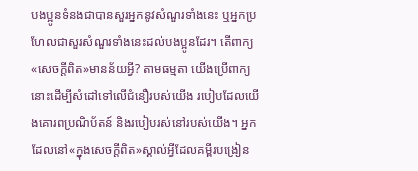បងប្អូនទំនងជាបានសួរអ្នកនូវសំណួរទាំងនេះ ឬអ្នកប្រហែលជាសួរសំណួរទាំងនេះដល់បងប្អូនដែរ។ តើពាក្យ«សេចក្ដីពិត»មានន័យអ្វី? តាមធម្មតា យើងប្រើពាក្យនោះដើម្បីសំដៅទៅលើជំនឿរបស់យើង របៀបដែលយើងគោរពប្រណិប័តន៍ និងរបៀបរស់នៅរបស់យើង។ អ្នកដែលនៅ«ក្នុងសេចក្ដីពិត»ស្គាល់អ្វីដែលគម្ពីរបង្រៀន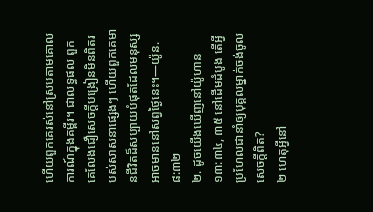ហើយពួកគេរស់នៅស្របតាមគោលការណ៍ក្នុងគម្ពីរ។ ជាលទ្ធផល ពួកគេលែងជឿសេចក្ដីបង្រៀនមិនពិតរបស់សាសនាផ្សេងៗ ហើយពួកគេមានជីវិតដ៏សប្បាយបំផុតដែលមនុស្សអាចមាននៅសព្វថ្ងៃនេះ។—យ៉ូន. ៨:៣២
២. ដូចយើងឃើញនៅយ៉ូហាន ១៣:៣៤, ៣៥ នៅដើមដំបូង តើអ្វីប្រហែលជានាំឲ្យបុគ្គលម្នាក់ចង់ចូលសេចក្ដីពិត?
២ ហេតុអ្វីនៅ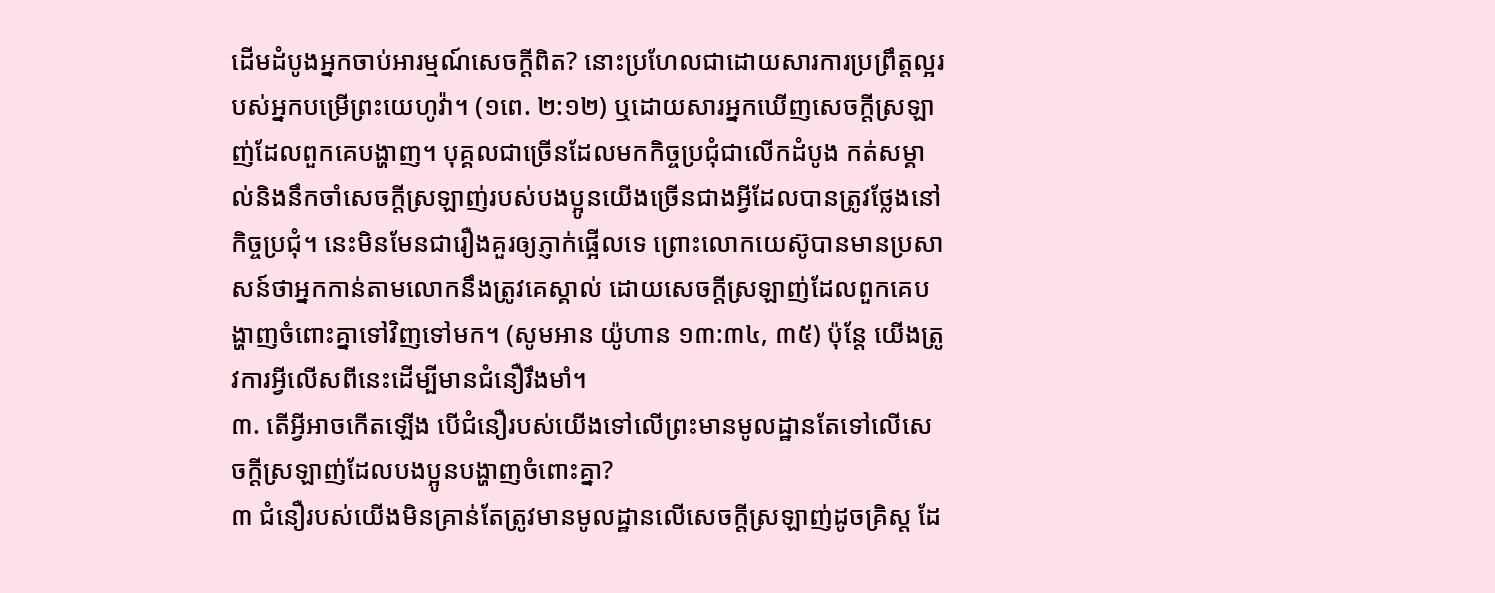ដើមដំបូងអ្នកចាប់អារម្មណ៍សេចក្ដីពិត? នោះប្រហែលជាដោយសារការប្រព្រឹត្តល្អរបស់អ្នកបម្រើព្រះយេហូវ៉ា។ (១ពេ. ២:១២) ឬដោយសារអ្នកឃើញសេចក្ដីស្រឡាញ់ដែលពួកគេបង្ហាញ។ បុគ្គលជាច្រើនដែលមកកិច្ចប្រជុំជាលើកដំបូង កត់សម្គាល់និងនឹកចាំសេចក្ដីស្រឡាញ់របស់បងប្អូនយើងច្រើនជាងអ្វីដែលបានត្រូវថ្លែងនៅកិច្ចប្រជុំ។ នេះមិនមែនជារឿងគួរឲ្យភ្ញាក់ផ្អើលទេ ព្រោះលោកយេស៊ូបានមានប្រសាសន៍ថាអ្នកកាន់តាមលោកនឹងត្រូវគេស្គាល់ ដោយសេចក្ដីស្រឡាញ់ដែលពួកគេបង្ហាញចំពោះគ្នាទៅវិញទៅមក។ (សូមអាន យ៉ូហាន ១៣:៣៤, ៣៥) ប៉ុន្តែ យើងត្រូវការអ្វីលើសពីនេះដើម្បីមានជំនឿរឹងមាំ។
៣. តើអ្វីអាចកើតឡើង បើជំនឿរបស់យើងទៅលើព្រះមានមូលដ្ឋានតែទៅលើសេចក្ដីស្រឡាញ់ដែលបងប្អូនបង្ហាញចំពោះគ្នា?
៣ ជំនឿរបស់យើងមិនគ្រាន់តែត្រូវមានមូលដ្ឋានលើសេចក្ដីស្រឡាញ់ដូចគ្រិស្ត ដែ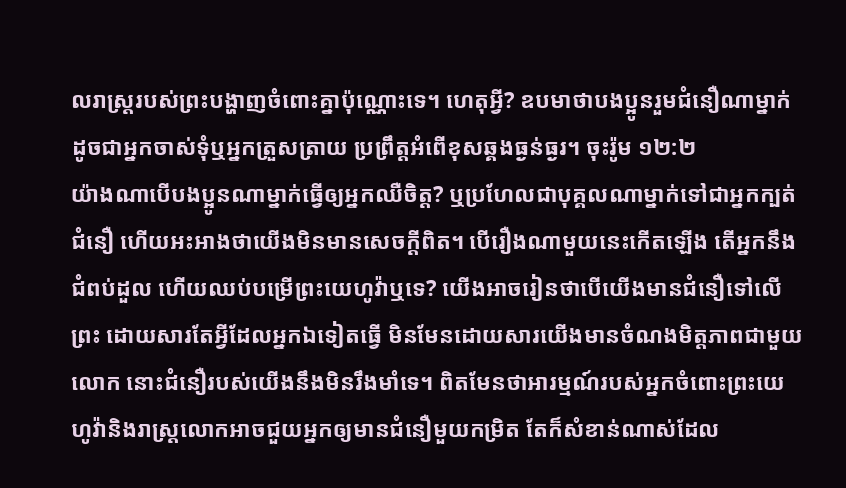លរាស្ត្ររបស់ព្រះបង្ហាញចំពោះគ្នាប៉ុណ្ណោះទេ។ ហេតុអ្វី? ឧបមាថាបងប្អូនរួមជំនឿណាម្នាក់ ដូចជាអ្នកចាស់ទុំឬអ្នកត្រួសត្រាយ ប្រព្រឹត្តអំពើខុសឆ្គងធ្ងន់ធ្ងរ។ ចុះរ៉ូម ១២:២
យ៉ាងណាបើបងប្អូនណាម្នាក់ធ្វើឲ្យអ្នកឈឺចិត្ត? ឬប្រហែលជាបុគ្គលណាម្នាក់ទៅជាអ្នកក្បត់ជំនឿ ហើយអះអាងថាយើងមិនមានសេចក្ដីពិត។ បើរឿងណាមួយនេះកើតឡើង តើអ្នកនឹងជំពប់ដួល ហើយឈប់បម្រើព្រះយេហូវ៉ាឬទេ? យើងអាចរៀនថាបើយើងមានជំនឿទៅលើព្រះ ដោយសារតែអ្វីដែលអ្នកឯទៀតធ្វើ មិនមែនដោយសារយើងមានចំណងមិត្តភាពជាមួយលោក នោះជំនឿរបស់យើងនឹងមិនរឹងមាំទេ។ ពិតមែនថាអារម្មណ៍របស់អ្នកចំពោះព្រះយេហូវ៉ានិងរាស្ត្រលោកអាចជួយអ្នកឲ្យមានជំនឿមួយកម្រិត តែក៏សំខាន់ណាស់ដែល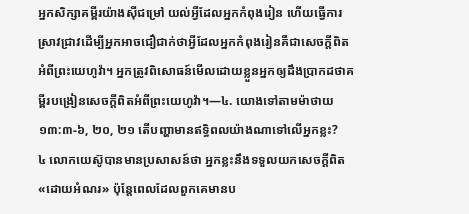អ្នកសិក្សាគម្ពីរយ៉ាងស៊ីជម្រៅ យល់អ្វីដែលអ្នកកំពុងរៀន ហើយធ្វើការស្រាវជ្រាវដើម្បីអ្នកអាចជឿជាក់ថាអ្វីដែលអ្នកកំពុងរៀនគឺជាសេចក្ដីពិតអំពីព្រះយេហូវ៉ា។ អ្នកត្រូវពិសោធន៍មើលដោយខ្លួនអ្នកឲ្យដឹងប្រាកដថាគម្ពីរបង្រៀនសេចក្ដីពិតអំពីព្រះយេហូវ៉ា។—៤. យោងទៅតាមម៉ាថាយ ១៣:៣-៦, ២០, ២១ តើបញ្ហាមានឥទ្ធិពលយ៉ាងណាទៅលើអ្នកខ្លះ?
៤ លោកយេស៊ូបានមានប្រសាសន៍ថា អ្នកខ្លះនឹងទទួលយកសេចក្ដីពិត«ដោយអំណរ» ប៉ុន្តែពេលដែលពួកគេមានប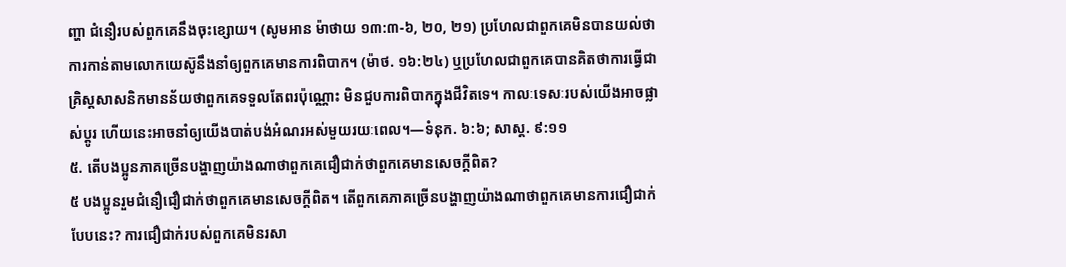ញ្ហា ជំនឿរបស់ពួកគេនឹងចុះខ្សោយ។ (សូមអាន ម៉ាថាយ ១៣:៣-៦, ២០, ២១) ប្រហែលជាពួកគេមិនបានយល់ថា ការកាន់តាមលោកយេស៊ូនឹងនាំឲ្យពួកគេមានការពិបាក។ (ម៉ាថ. ១៦:២៤) ឬប្រហែលជាពួកគេបានគិតថាការធ្វើជាគ្រិស្តសាសនិកមានន័យថាពួកគេទទួលតែពរប៉ុណ្ណោះ មិនជួបការពិបាកក្នុងជីវិតទេ។ កាលៈទេសៈរបស់យើងអាចផ្លាស់ប្ដូរ ហើយនេះអាចនាំឲ្យយើងបាត់បង់អំណរអស់មួយរយៈពេល។—ទំនុក. ៦:៦; សាស្ដ. ៩:១១
៥. តើបងប្អូនភាគច្រើនបង្ហាញយ៉ាងណាថាពួកគេជឿជាក់ថាពួកគេមានសេចក្ដីពិត?
៥ បងប្អូនរួមជំនឿជឿជាក់ថាពួកគេមានសេចក្ដីពិត។ តើពួកគេភាគច្រើនបង្ហាញយ៉ាងណាថាពួកគេមានការជឿជាក់បែបនេះ? ការជឿជាក់របស់ពួកគេមិនរសា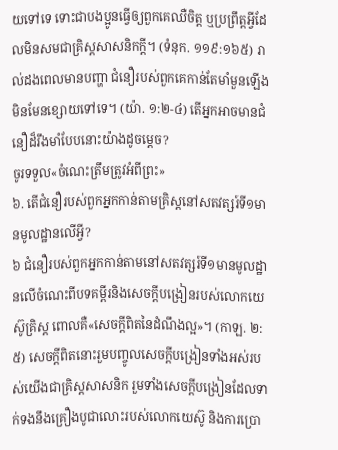យទៅទេ ទោះជាបងប្អូនធ្វើឲ្យពួកគេឈឺចិត្ត ឬប្រព្រឹត្តអ្វីដែលមិនសមជាគ្រិស្តសាសនិកក្ដី។ (ទំនុក. ១១៩:១៦៥) រាល់ដងពេលមានបញ្ហា ជំនឿរបស់ពួកគេកាន់តែមាំមួនឡើង មិនមែនខ្សោយទៅទេ។ (យ៉ា. ១:២-៤) តើអ្នកអាចមានជំនឿដ៏រឹងមាំបែបនោះយ៉ាងដូចម្ដេច?
ចូរទទួល«ចំណេះត្រឹមត្រូវអំពីព្រះ»
៦. តើជំនឿរបស់ពួកអ្នកកាន់តាមគ្រិស្តនៅសតវត្សរ៍ទី១មានមូលដ្ឋានលើអ្វី?
៦ ជំនឿរបស់ពួកអ្នកកាន់តាមនៅសតវត្សរ៍ទី១មានមូលដ្ឋានលើចំណេះពីបទគម្ពីរនិងសេចក្ដីបង្រៀនរបស់លោកយេស៊ូគ្រិស្ត ពោលគឺ«សេចក្ដីពិតនៃដំណឹងល្អ»។ (កាឡ. ២:៥) សេចក្ដីពិតនោះរួមបញ្ចូលសេចក្ដីបង្រៀនទាំងអស់របស់យើងជាគ្រិស្តសាសនិក រួមទាំងសេចក្ដីបង្រៀនដែលទាក់ទងនឹងគ្រឿងបូជាលោះរបស់លោកយេស៊ូ និងការប្រោ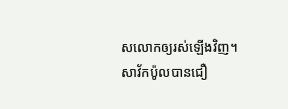សលោកឲ្យរស់ឡើងវិញ។ សាវ័កប៉ូលបានជឿ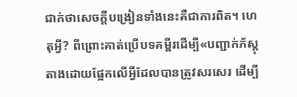ជាក់ថាសេចក្ដីបង្រៀនទាំងនេះគឺជាការពិត។ ហេតុអ្វី? ពីព្រោះគាត់ប្រើបទគម្ពីរដើម្បី«បញ្ជាក់ភ័ស្តុតាងដោយផ្អែកលើអ្វីដែលបានត្រូវសរសេរ ដើម្បី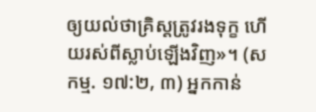ឲ្យយល់ថាគ្រិស្តត្រូវរងទុក្ខ ហើយរស់ពីស្លាប់ឡើងវិញ»។ (សកម្ម. ១៧:២, ៣) អ្នកកាន់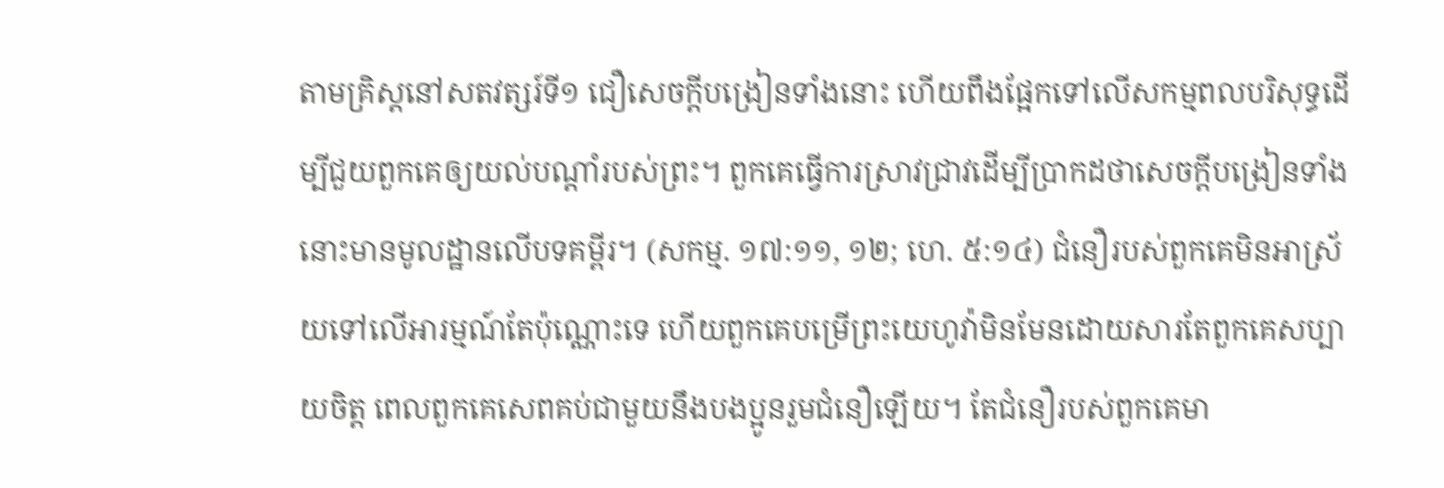តាមគ្រិស្តនៅសតវត្សរ៍ទី១ ជឿសេចក្ដីបង្រៀនទាំងនោះ ហើយពឹងផ្អែកទៅលើសកម្មពលបរិសុទ្ធដើម្បីជួយពួកគេឲ្យយល់បណ្ដាំរបស់ព្រះ។ ពួកគេធ្វើការស្រាវជ្រាវដើម្បីប្រាកដថាសេចក្ដីបង្រៀនទាំងនោះមានមូលដ្ឋានលើបទគម្ពីរ។ (សកម្ម. ១៧:១១, ១២; ហេ. ៥:១៤) ជំនឿរបស់ពួកគេមិនអាស្រ័យទៅលើអារម្មណ៍តែប៉ុណ្ណោះទេ ហើយពួកគេបម្រើព្រះយេហូវ៉ាមិនមែនដោយសារតែពួកគេសប្បាយចិត្ត ពេលពួកគេសេពគប់ជាមួយនឹងបងប្អូនរួមជំនឿឡើយ។ តែជំនឿរបស់ពួកគេមា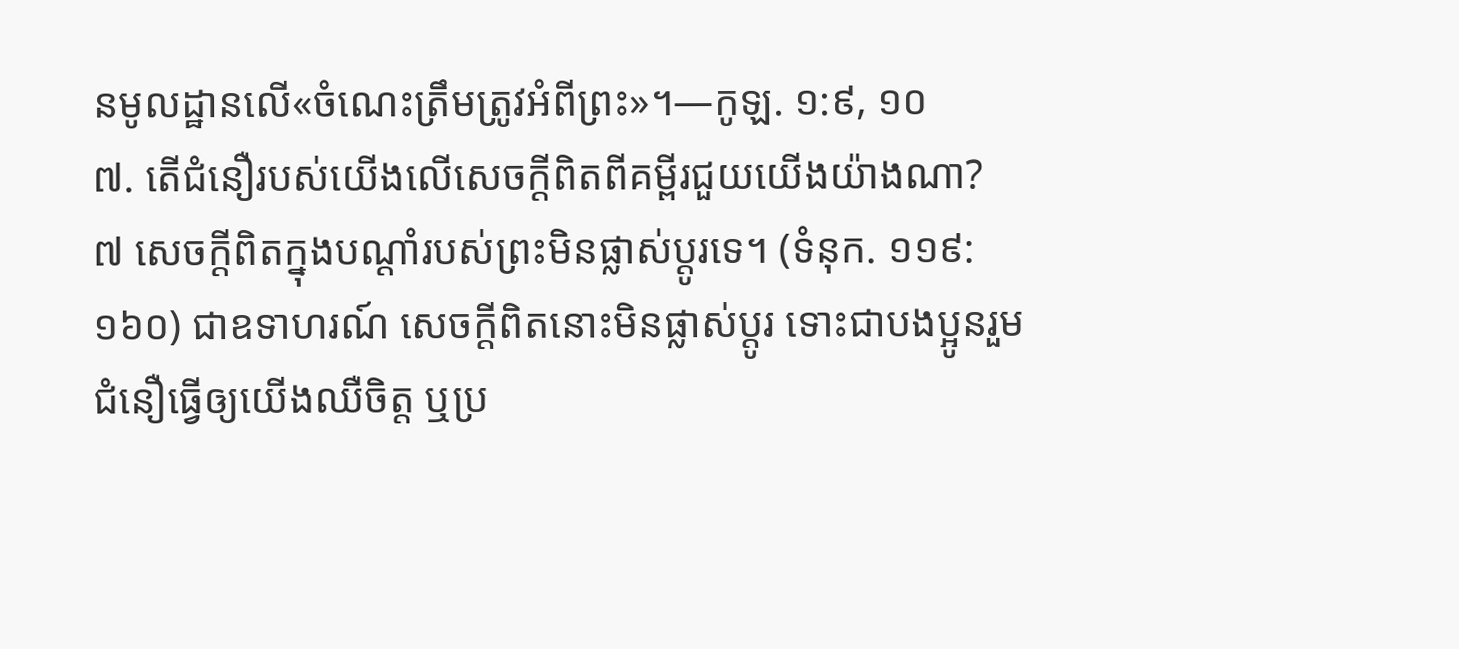នមូលដ្ឋានលើ«ចំណេះត្រឹមត្រូវអំពីព្រះ»។—កូឡ. ១:៩, ១០
៧. តើជំនឿរបស់យើងលើសេចក្ដីពិតពីគម្ពីរជួយយើងយ៉ាងណា?
៧ សេចក្ដីពិតក្នុងបណ្ដាំរបស់ព្រះមិនផ្លាស់ប្ដូរទេ។ (ទំនុក. ១១៩:១៦០) ជាឧទាហរណ៍ សេចក្ដីពិតនោះមិនផ្លាស់ប្ដូរ ទោះជាបងប្អូនរួមជំនឿធ្វើឲ្យយើងឈឺចិត្ត ឬប្រ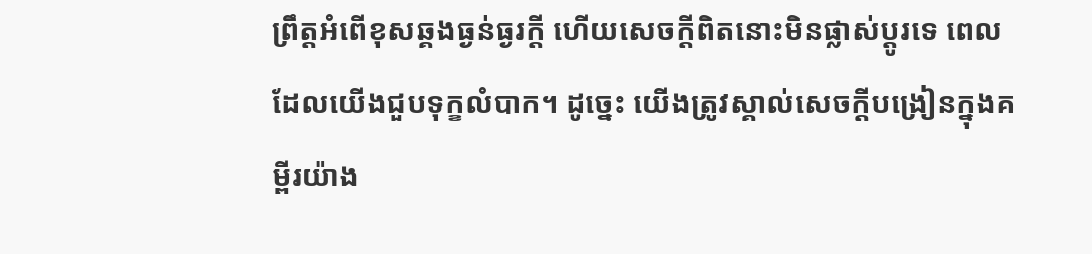ព្រឹត្តអំពើខុសឆ្គងធ្ងន់ធ្ងរក្ដី ហើយសេចក្ដីពិតនោះមិនផ្លាស់ប្ដូរទេ ពេលដែលយើងជួបទុក្ខលំបាក។ ដូច្នេះ យើងត្រូវស្គាល់សេចក្ដីបង្រៀនក្នុងគម្ពីរយ៉ាង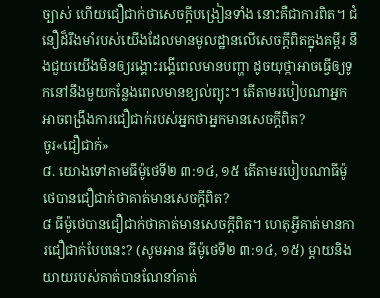ច្បាស់ ហើយជឿជាក់ថាសេចក្ដីបង្រៀនទាំង នោះគឺជាការពិត។ ជំនឿដ៏រឹងមាំរបស់យើងដែលមានមូលដ្ឋានលើសេចក្ដីពិតក្នុងគម្ពីរ នឹងជួយយើងមិនឲ្យរង្គោះរង្គើពេលមានបញ្ហា ដូចយុថ្កាអាចធ្វើឲ្យទូកនៅនឹងមួយកន្លែងពេលមានខ្យល់ព្យុះ។ តើតាមរបៀបណាអ្នកអាចពង្រឹងការជឿជាក់របស់អ្នកថាអ្នកមានសេចក្ដីពិត?
ចូរ«ជឿជាក់»
៨. យោងទៅតាមធីម៉ូថេទី២ ៣:១៤, ១៥ តើតាមរបៀបណាធីម៉ូថេបានជឿជាក់ថាគាត់មានសេចក្ដីពិត?
៨ ធីម៉ូថេបានជឿជាក់ថាគាត់មានសេចក្ដីពិត។ ហេតុអ្វីគាត់មានការជឿជាក់បែបនេះ? (សូមអាន ធីម៉ូថេទី២ ៣:១៤, ១៥) ម្ដាយនិងយាយរបស់គាត់បានណែនាំគាត់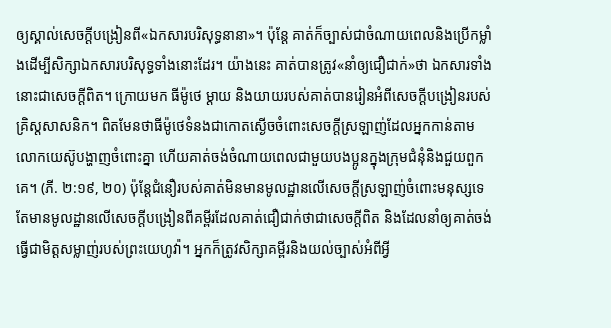ឲ្យស្គាល់សេចក្ដីបង្រៀនពី«ឯកសារបរិសុទ្ធនានា»។ ប៉ុន្តែ គាត់ក៏ច្បាស់ជាចំណាយពេលនិងប្រើកម្លាំងដើម្បីសិក្សាឯកសារបរិសុទ្ធទាំងនោះដែរ។ យ៉ាងនេះ គាត់បានត្រូវ«នាំឲ្យជឿជាក់»ថា ឯកសារទាំងនោះជាសេចក្ដីពិត។ ក្រោយមក ធីម៉ូថេ ម្ដាយ និងយាយរបស់គាត់បានរៀនអំពីសេចក្ដីបង្រៀនរបស់គ្រិស្តសាសនិក។ ពិតមែនថាធីម៉ូថេទំនងជាកោតស្ងើចចំពោះសេចក្ដីស្រឡាញ់ដែលអ្នកកាន់តាមលោកយេស៊ូបង្ហាញចំពោះគ្នា ហើយគាត់ចង់ចំណាយពេលជាមួយបងប្អូនក្នុងក្រុមជំនុំនិងជួយពួកគេ។ (ភី. ២:១៩, ២០) ប៉ុន្តែជំនឿរបស់គាត់មិនមានមូលដ្ឋានលើសេចក្ដីស្រឡាញ់ចំពោះមនុស្សទេ តែមានមូលដ្ឋានលើសេចក្ដីបង្រៀនពីគម្ពីរដែលគាត់ជឿជាក់ថាជាសេចក្ដីពិត និងដែលនាំឲ្យគាត់ចង់ធ្វើជាមិត្តសម្លាញ់របស់ព្រះយេហូវ៉ា។ អ្នកក៏ត្រូវសិក្សាគម្ពីរនិងយល់ច្បាស់អំពីអ្វី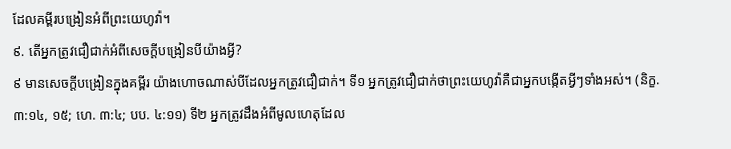ដែលគម្ពីរបង្រៀនអំពីព្រះយេហូវ៉ា។
៩. តើអ្នកត្រូវជឿជាក់អំពីសេចក្ដីបង្រៀនបីយ៉ាងអ្វី?
៩ មានសេចក្ដីបង្រៀនក្នុងគម្ពីរ យ៉ាងហោចណាស់បីដែលអ្នកត្រូវជឿជាក់។ ទី១ អ្នកត្រូវជឿជាក់ថាព្រះយេហូវ៉ាគឺជាអ្នកបង្កើតអ្វីៗទាំងអស់។ (និក្ខ. ៣:១៤, ១៥; ហេ. ៣:៤; បប. ៤:១១) ទី២ អ្នកត្រូវដឹងអំពីមូលហេតុដែល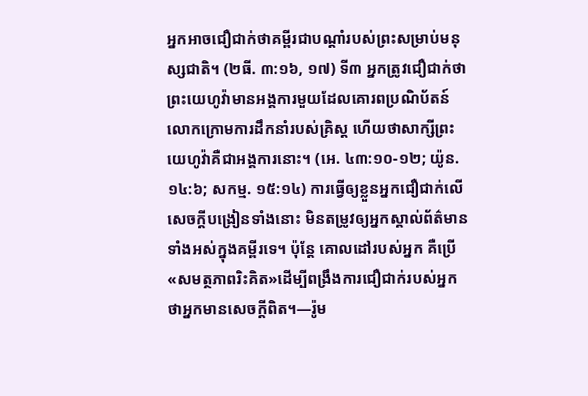អ្នកអាចជឿជាក់ថាគម្ពីរជាបណ្ដាំរបស់ព្រះសម្រាប់មនុស្សជាតិ។ (២ធី. ៣:១៦, ១៧) ទី៣ អ្នកត្រូវជឿជាក់ថាព្រះយេហូវ៉ាមានអង្គការមួយដែលគោរពប្រណិប័តន៍លោកក្រោមការដឹកនាំរបស់គ្រិស្ត ហើយថាសាក្សីព្រះយេហូវ៉ាគឺជាអង្គការនោះ។ (អេ. ៤៣:១០-១២; យ៉ូន. ១៤:៦; សកម្ម. ១៥:១៤) ការធ្វើឲ្យខ្លួនអ្នកជឿជាក់លើសេចក្ដីបង្រៀនទាំងនោះ មិនតម្រូវឲ្យអ្នកស្គាល់ព័ត៌មានទាំងអស់ក្នុងគម្ពីរទេ។ ប៉ុន្តែ គោលដៅរបស់អ្នក គឺប្រើ«សមត្ថភាពរិះគិត»ដើម្បីពង្រឹងការជឿជាក់របស់អ្នកថាអ្នកមានសេចក្ដីពិត។—រ៉ូម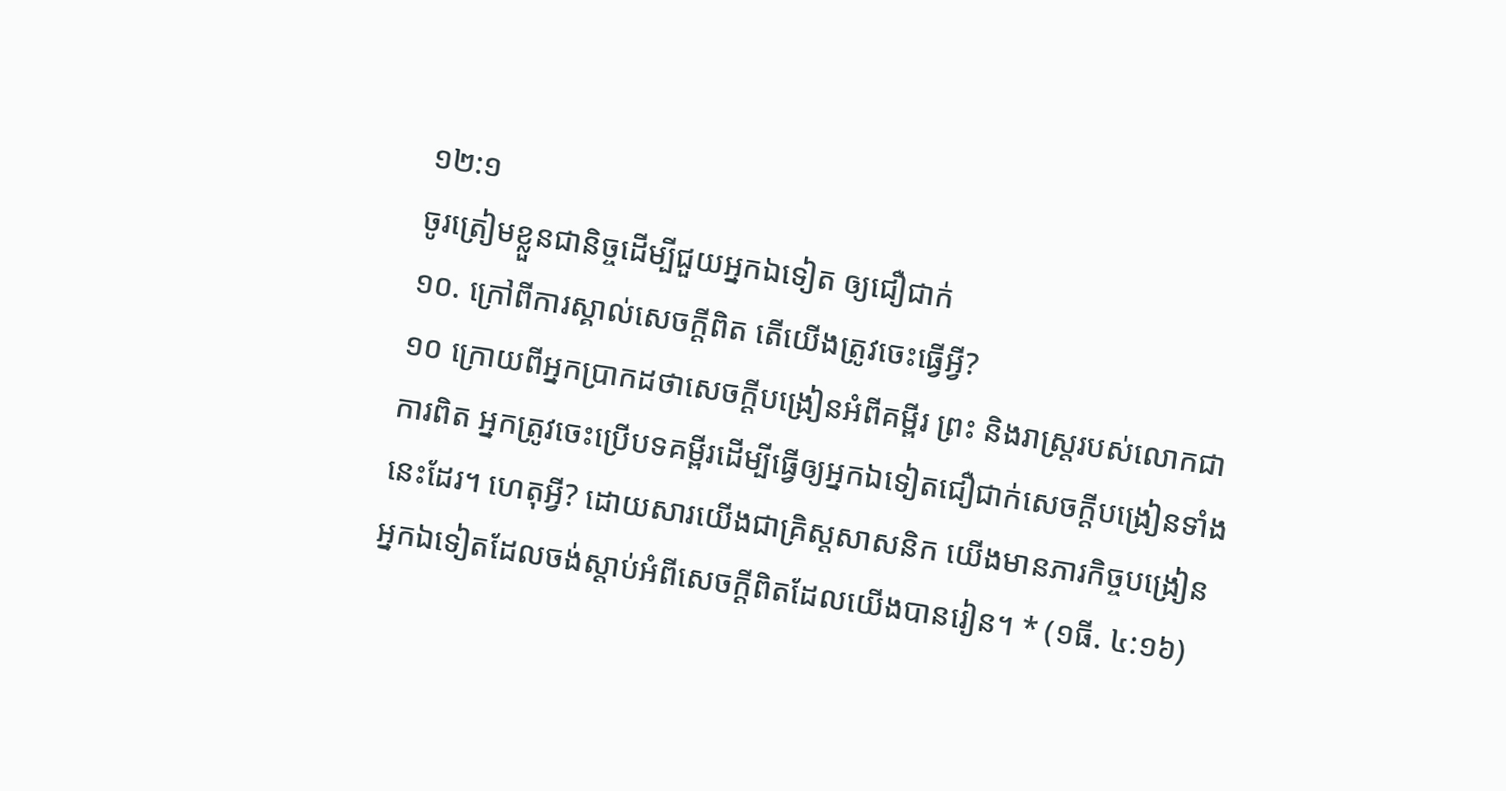១២:១
ចូរត្រៀមខ្លួនជានិច្ចដើម្បីជួយអ្នកឯទៀត ឲ្យជឿជាក់
១០. ក្រៅពីការស្គាល់សេចក្ដីពិត តើយើងត្រូវចេះធ្វើអ្វី?
១០ ក្រោយពីអ្នកប្រាកដថាសេចក្ដីបង្រៀនអំពីគម្ពីរ ព្រះ និងរាស្ត្ររបស់លោកជាការពិត អ្នកត្រូវចេះប្រើបទគម្ពីរដើម្បីធ្វើឲ្យអ្នកឯទៀតជឿជាក់សេចក្ដីបង្រៀនទាំងនេះដែរ។ ហេតុអ្វី? ដោយសារយើងជាគ្រិស្តសាសនិក យើងមានភារកិច្ចបង្រៀនអ្នកឯទៀតដែលចង់ស្ដាប់អំពីសេចក្ដីពិតដែលយើងបានរៀន។ * (១ធី. ៤:១៦)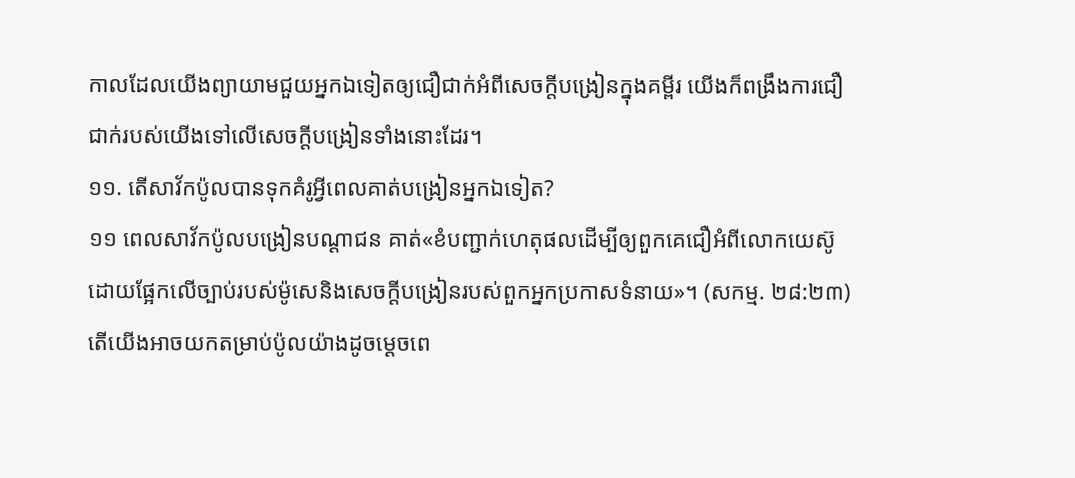កាលដែលយើងព្យាយាមជួយអ្នកឯទៀតឲ្យជឿជាក់អំពីសេចក្ដីបង្រៀនក្នុងគម្ពីរ យើងក៏ពង្រឹងការជឿជាក់របស់យើងទៅលើសេចក្ដីបង្រៀនទាំងនោះដែរ។
១១. តើសាវ័កប៉ូលបានទុកគំរូអ្វីពេលគាត់បង្រៀនអ្នកឯទៀត?
១១ ពេលសាវ័កប៉ូលបង្រៀនបណ្ដាជន គាត់«ខំបញ្ជាក់ហេតុផលដើម្បីឲ្យពួកគេជឿអំពីលោកយេស៊ូ ដោយផ្អែកលើច្បាប់របស់ម៉ូសេនិងសេចក្ដីបង្រៀនរបស់ពួកអ្នកប្រកាសទំនាយ»។ (សកម្ម. ២៨:២៣) តើយើងអាចយកតម្រាប់ប៉ូលយ៉ាងដូចម្ដេចពេ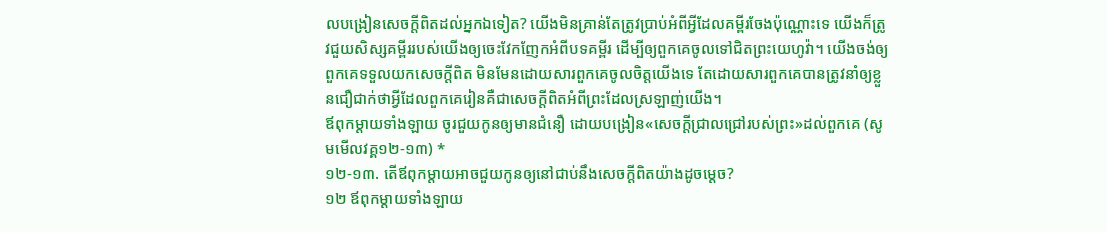លបង្រៀនសេចក្ដីពិតដល់អ្នកឯទៀត? យើងមិនគ្រាន់តែត្រូវប្រាប់អំពីអ្វីដែលគម្ពីរចែងប៉ុណ្ណោះទេ យើងក៏ត្រូវជួយសិស្សគម្ពីររបស់យើងឲ្យចេះវែកញែកអំពីបទគម្ពីរ ដើម្បីឲ្យពួកគេចូលទៅជិតព្រះយេហូវ៉ា។ យើងចង់ឲ្យពួកគេទទួលយកសេចក្ដីពិត មិនមែនដោយសារពួកគេចូលចិត្តយើងទេ តែដោយសារពួកគេបានត្រូវនាំឲ្យខ្លួនជឿជាក់ថាអ្វីដែលពួកគេរៀនគឺជាសេចក្ដីពិតអំពីព្រះដែលស្រឡាញ់យើង។
ឪពុកម្ដាយទាំងឡាយ ចូរជួយកូនឲ្យមានជំនឿ ដោយបង្រៀន«សេចក្ដីជ្រាលជ្រៅរបស់ព្រះ»ដល់ពួកគេ (សូមមើលវគ្គ១២-១៣) *
១២-១៣. តើឪពុកម្ដាយអាចជួយកូនឲ្យនៅជាប់នឹងសេចក្ដីពិតយ៉ាងដូចម្ដេច?
១២ ឪពុកម្ដាយទាំងឡាយ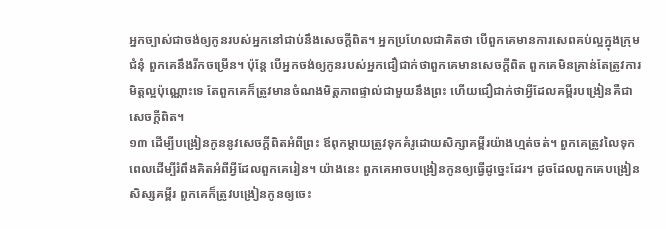អ្នកច្បាស់ជាចង់ឲ្យកូនរបស់អ្នកនៅជាប់នឹងសេចក្ដីពិត។ អ្នកប្រហែលជាគិតថា បើពួកគេមានការសេពគប់ល្អក្នុងក្រុមជំនុំ ពួកគេនឹងរីកចម្រើន។ ប៉ុន្តែ បើអ្នកចង់ឲ្យកូនរបស់អ្នកជឿជាក់ថាពួកគេមានសេចក្ដីពិត ពួកគេមិនគ្រាន់តែត្រូវការមិត្តល្អប៉ុណ្ណោះទេ តែពួកគេក៏ត្រូវមានចំណងមិត្តភាពផ្ទាល់ជាមួយនឹងព្រះ ហើយជឿជាក់ថាអ្វីដែលគម្ពីរបង្រៀនគឺជាសេចក្ដីពិត។
១៣ ដើម្បីបង្រៀនកូននូវសេចក្ដីពិតអំពីព្រះ ឪពុកម្ដាយត្រូវទុកគំរូដោយសិក្សាគម្ពីរយ៉ាងហ្មត់ចត់។ ពួកគេត្រូវលៃទុកពេលដើម្បីរំពឹងគិតអំពីអ្វីដែលពួកគេរៀន។ យ៉ាងនេះ ពួកគេអាចបង្រៀនកូនឲ្យធ្វើដូច្នេះដែរ។ ដូចដែលពួកគេបង្រៀនសិស្សគម្ពីរ ពួកគេក៏ត្រូវបង្រៀនកូនឲ្យចេះ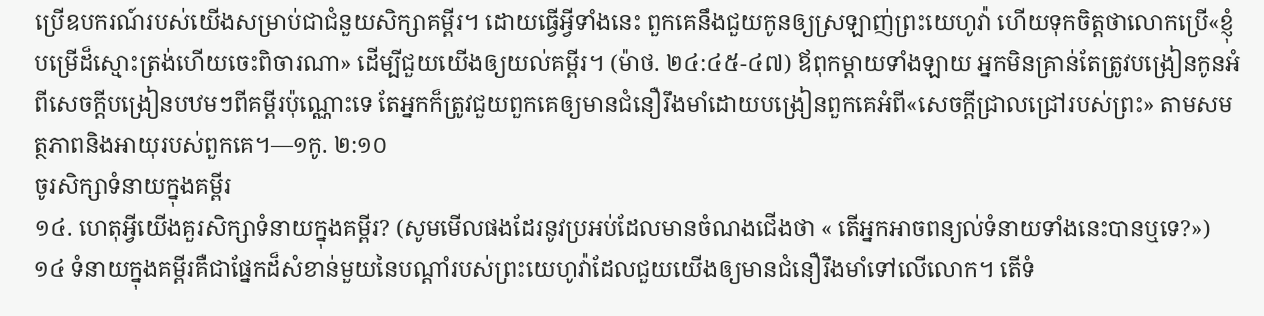ប្រើឧបករណ៍របស់យើងសម្រាប់ជាជំនួយសិក្សាគម្ពីរ។ ដោយធ្វើអ្វីទាំងនេះ ពួកគេនឹងជួយកូនឲ្យស្រឡាញ់ព្រះយេហូវ៉ា ហើយទុកចិត្តថាលោកប្រើ«ខ្ញុំបម្រើដ៏ស្មោះត្រង់ហើយចេះពិចារណា» ដើម្បីជួយយើងឲ្យយល់គម្ពីរ។ (ម៉ាថ. ២៤:៤៥-៤៧) ឪពុកម្ដាយទាំងឡាយ អ្នកមិនគ្រាន់តែត្រូវបង្រៀនកូនអំពីសេចក្ដីបង្រៀនបឋមៗពីគម្ពីរប៉ុណ្ណោះទេ តែអ្នកក៏ត្រូវជួយពួកគេឲ្យមានជំនឿរឹងមាំដោយបង្រៀនពួកគេអំពី«សេចក្ដីជ្រាលជ្រៅរបស់ព្រះ» តាមសមត្ថភាពនិងអាយុរបស់ពួកគេ។—១កូ. ២:១០
ចូរសិក្សាទំនាយក្នុងគម្ពីរ
១៤. ហេតុអ្វីយើងគួរសិក្សាទំនាយក្នុងគម្ពីរ? (សូមមើលផងដែរនូវប្រអប់ដែលមានចំណងជើងថា « តើអ្នកអាចពន្យល់ទំនាយទាំងនេះបានឬទេ?»)
១៤ ទំនាយក្នុងគម្ពីរគឺជាផ្នែកដ៏សំខាន់មួយនៃបណ្ដាំរបស់ព្រះយេហូវ៉ាដែលជួយយើងឲ្យមានជំនឿរឹងមាំទៅលើលោក។ តើទំ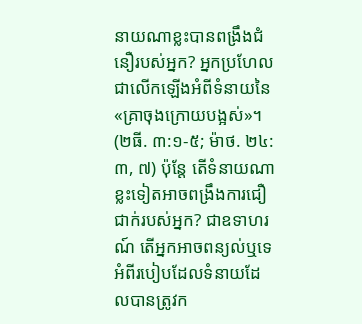នាយណាខ្លះបានពង្រឹងជំនឿរបស់អ្នក? អ្នកប្រហែលជាលើកឡើងអំពីទំនាយនៃ«គ្រាចុងក្រោយបង្អស់»។ (២ធី. ៣:១-៥; ម៉ាថ. ២៤:៣, ៧) ប៉ុន្តែ តើទំនាយណាខ្លះទៀតអាចពង្រឹងការជឿជាក់របស់អ្នក? ជាឧទាហរណ៍ តើអ្នកអាចពន្យល់ឬទេ អំពីរបៀបដែលទំនាយដែលបានត្រូវក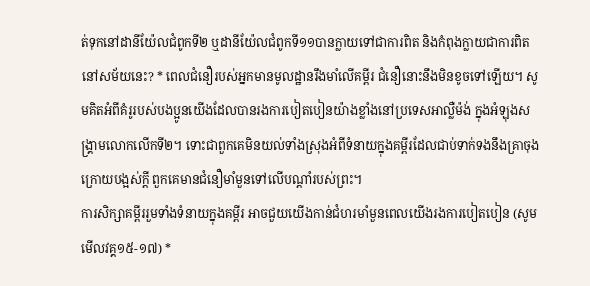ត់ទុកនៅដានីយ៉ែលជំពូកទី២ ឬដានីយ៉ែលជំពូកទី១១បានក្លាយទៅជាការពិត និងកំពុងក្លាយជាការពិតនៅសម័យនេះ? * ពេលជំនឿរបស់អ្នកមានមូលដ្ឋានរឹងមាំលើគម្ពីរ ជំនឿនោះនឹងមិនខូចទៅឡើយ។ សូមគិតអំពីគំរូរបស់បងប្អូនយើងដែលបានរងការបៀតបៀនយ៉ាងខ្លាំងនៅប្រទេសអាល្លឺម៉ង់ ក្នុងអំឡុងសង្គ្រាមលោកលើកទី២។ ទោះជាពួកគេមិនយល់ទាំងស្រុងអំពីទំនាយក្នុងគម្ពីរដែលជាប់ទាក់ទងនឹងគ្រាចុងក្រោយបង្អស់ក្ដី ពួកគេមានជំនឿមាំមួនទៅលើបណ្ដាំរបស់ព្រះ។
ការសិក្សាគម្ពីររួមទាំងទំនាយក្នុងគម្ពីរ អាចជួយយើងកាន់ជំហរមាំមួនពេលយើងរងការបៀតបៀន (សូមមើលវគ្គ១៥-១៧) *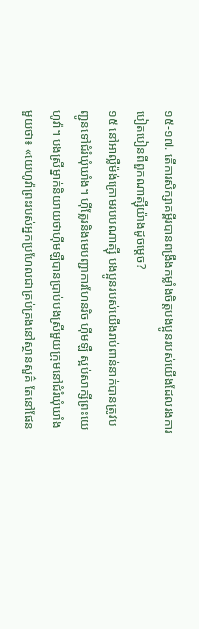១៥-១៧. តើការសិក្សាគម្ពីរបានពង្រឹងកម្លាំងចិត្តបងប្អូនរបស់យើងដែលរងការបៀតបៀនពីពួកណាត្ស៊ីយ៉ាងដូចម្ដេច?
១៥ នៅអាល្លឺម៉ង់ក្រោមរបបណាត្ស៊ី បងប្អូនរបស់យើងរាប់ពាន់នាក់បានត្រូវបញ្ជូនទៅជំរំឃុំឃាំង។ ហ៊ីត្លែរនិងមេបញ្ជាការហែនរិច ហ៊ីមឡឺ ស្អប់សាក្សីព្រះយេហូវ៉ា។ បងស្រីម្នាក់និយាយថាហ៊ីមឡឺបានប្រាប់បងស្រីមួយក្រុមនៅជំរំឃុំឃាំងមួយថា៖ «យេហូវ៉ាព្រះរបស់អ្នកប្រហែលជាគ្រប់គ្រងនៅស្ថានសួគ៌ តែនៅផែន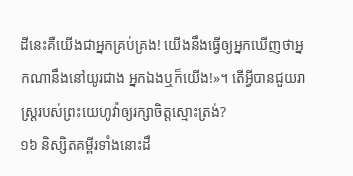ដីនេះគឺយើងជាអ្នកគ្រប់គ្រង! យើងនឹងធ្វើឲ្យអ្នកឃើញថាអ្នកណានឹងនៅយូរជាង អ្នកឯងឬក៏យើង!»។ តើអ្វីបានជួយរាស្ត្ររបស់ព្រះយេហូវ៉ាឲ្យរក្សាចិត្តស្មោះត្រង់?
១៦ និស្សិតគម្ពីរទាំងនោះដឹ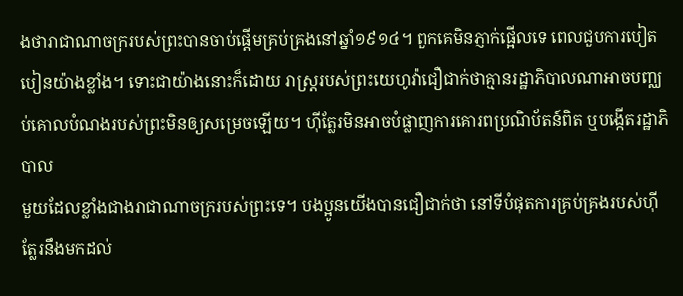ងថារាជាណាចក្ររបស់ព្រះបានចាប់ផ្ដើមគ្រប់គ្រងនៅឆ្នាំ១៩១៤។ ពួកគេមិនភ្ញាក់ផ្អើលទេ ពេលជួបការបៀតបៀនយ៉ាងខ្លាំង។ ទោះជាយ៉ាងនោះក៏ដោយ រាស្ត្ររបស់ព្រះយេហូវ៉ាជឿជាក់ថាគ្មានរដ្ឋាភិបាលណាអាចបញ្ឈប់គោលបំណងរបស់ព្រះមិនឲ្យសម្រេចឡើយ។ ហ៊ីត្លែរមិនអាចបំផ្លាញការគោរពប្រណិប័តន៍ពិត ឬបង្កើតរដ្ឋាភិបាល
មួយដែលខ្លាំងជាងរាជាណាចក្ររបស់ព្រះទេ។ បងប្អូនយើងបានជឿជាក់ថា នៅទីបំផុតការគ្រប់គ្រងរបស់ហ៊ីត្លែរនឹងមកដល់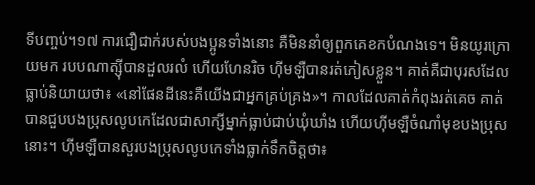ទីបញ្ចប់។១៧ ការជឿជាក់របស់បងប្អូនទាំងនោះ គឺមិននាំឲ្យពួកគេខកបំណងទេ។ មិនយូរក្រោយមក របបណាត្ស៊ីបានដួលរលំ ហើយហែនរិច ហ៊ីមឡឺបានរត់ភៀសខ្លួន។ គាត់គឺជាបុរសដែលធ្លាប់និយាយថា៖ «នៅផែនដីនេះគឺយើងជាអ្នកគ្រប់គ្រង»។ កាលដែលគាត់កំពុងរត់គេច គាត់បានជួបបងប្រុសលូបកេដែលជាសាក្សីម្នាក់ធ្លាប់ជាប់ឃុំឃាំង ហើយហ៊ីមឡឺចំណាំមុខបងប្រុសនោះ។ ហ៊ីមឡឺបានសួរបងប្រុសលូបកេទាំងធ្លាក់ទឹកចិត្តថា៖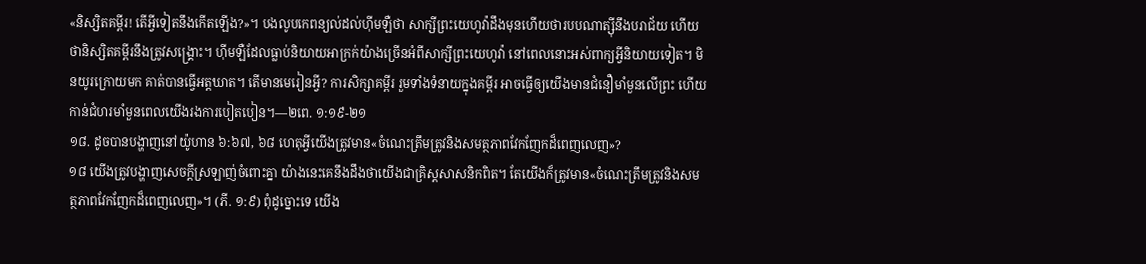«និស្សិតគម្ពីរ! តើអ្វីទៀតនឹងកើតឡើង?»។ បងលូបកេពន្យល់ដល់ហ៊ីមឡឺថា សាក្សីព្រះយេហូវ៉ាដឹងមុនហើយថារបបណាត្ស៊ីនឹងបរាជ័យ ហើយថានិស្សិតគម្ពីរនឹងត្រូវសង្គ្រោះ។ ហ៊ីមឡឺដែលធ្លាប់និយាយអាក្រក់យ៉ាងច្រើនអំពីសាក្សីព្រះយេហូវ៉ា នៅពេលនោះអស់ពាក្យអ្វីនិយាយទៀត។ មិនយូរក្រោយមក គាត់បានធ្វើអត្តឃាត។ តើមានមេរៀនអ្វី? ការសិក្សាគម្ពីរ រួមទាំងទំនាយក្នុងគម្ពីរ អាចធ្វើឲ្យយើងមានជំនឿមាំមួនលើព្រះ ហើយកាន់ជំហរមាំមួនពេលយើងរងការបៀតបៀន។—២ពេ. ១:១៩-២១
១៨. ដូចបានបង្ហាញនៅយ៉ូហាន ៦:៦៧, ៦៨ ហេតុអ្វីយើងត្រូវមាន«ចំណេះត្រឹមត្រូវនិងសមត្ថភាពវែកញែកដ៏ពេញលេញ»?
១៨ យើងត្រូវបង្ហាញសេចក្ដីស្រឡាញ់ចំពោះគ្នា យ៉ាងនេះគេនឹងដឹងថាយើងជាគ្រិស្តសាសនិកពិត។ តែយើងក៏ត្រូវមាន«ចំណេះត្រឹមត្រូវនិងសមត្ថភាពវែកញែកដ៏ពេញលេញ»។ (ភី. ១:៩) ពុំដូច្នោះទេ យើង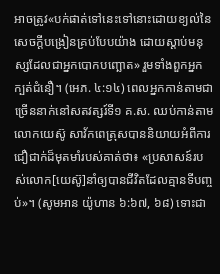អាចត្រូវ«បក់ផាត់ទៅនេះទៅនោះដោយខ្យល់នៃសេចក្ដីបង្រៀនគ្រប់បែបយ៉ាង ដោយស្ដាប់មនុស្សដែលជាអ្នកបោកបញ្ឆោត» រួមទាំងពួកអ្នកក្បត់ជំនឿ។ (អេភ. ៤:១៤) ពេលអ្នកកាន់តាមជាច្រើននាក់នៅសតវត្សរ៍ទី១ គ.ស. ឈប់កាន់តាមលោកយេស៊ូ សាវ័កពេត្រុសបាននិយាយអំពីការជឿជាក់ដ៏មុតមាំរបស់គាត់ថា៖ «ប្រសាសន៍របស់លោក[យេស៊ូ]នាំឲ្យបានជីវិតដែលគ្មានទីបញ្ចប់»។ (សូមអាន យ៉ូហាន ៦:៦៧, ៦៨) ទោះជា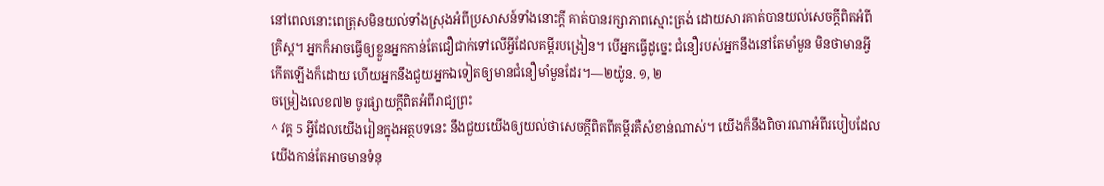នៅពេលនោះពេត្រុសមិនយល់ទាំងស្រុងអំពីប្រសាសន៍ទាំងនោះក្ដី គាត់បានរក្សាភាពស្មោះត្រង់ ដោយសារគាត់បានយល់សេចក្ដីពិតអំពីគ្រិស្ត។ អ្នកក៏អាចធ្វើឲ្យខ្លួនអ្នកកាន់តែជឿជាក់ទៅលើអ្វីដែលគម្ពីរបង្រៀន។ បើអ្នកធ្វើដូច្នេះ ជំនឿរបស់អ្នកនឹងនៅតែមាំមួន មិនថាមានអ្វីកើតឡើងក៏ដោយ ហើយអ្នកនឹងជួយអ្នកឯទៀតឲ្យមានជំនឿមាំមួនដែរ។—២យ៉ូន. ១, ២
ចម្រៀងលេខ៧២ ចូរផ្សាយក្ដីពិតអំពីរាជ្យព្រះ
^ វគ្គ 5 អ្វីដែលយើងរៀនក្នុងអត្ថបទនេះ នឹងជួយយើងឲ្យយល់ថាសេចក្ដីពិតពីគម្ពីរគឺសំខាន់ណាស់។ យើងក៏នឹងពិចារណាអំពីរបៀបដែលយើងកាន់តែអាចមានទំនុ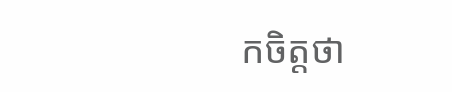កចិត្តថា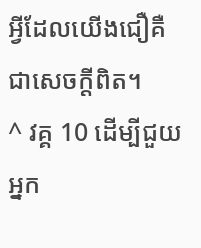អ្វីដែលយើងជឿគឺជាសេចក្ដីពិត។
^ វគ្គ 10 ដើម្បីជួយអ្នក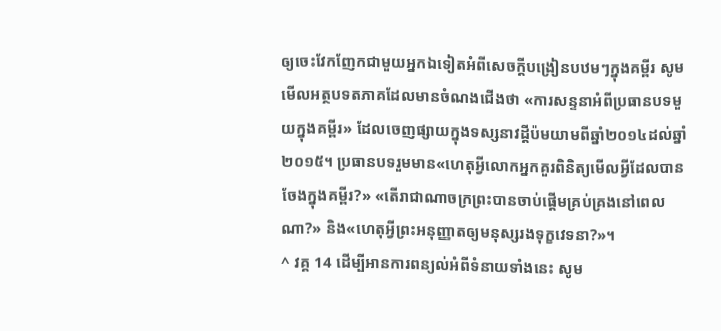ឲ្យចេះវែកញែកជាមួយអ្នកឯទៀតអំពីសេចក្ដីបង្រៀនបឋមៗក្នុងគម្ពីរ សូមមើលអត្ថបទតភាគដែលមានចំណងជើងថា «ការសន្ទនាអំពីប្រធានបទមួយក្នុងគម្ពីរ» ដែលចេញផ្សាយក្នុងទស្សនាវដ្ដីប៉មយាមពីឆ្នាំ២០១៤ដល់ឆ្នាំ២០១៥។ ប្រធានបទរួមមាន«ហេតុអ្វីលោកអ្នកគួរពិនិត្យមើលអ្វីដែលបានចែងក្នុងគម្ពីរ?» «តើរាជាណាចក្រព្រះបានចាប់ផ្ដើមគ្រប់គ្រងនៅពេលណា?» និង«ហេតុអ្វីព្រះអនុញ្ញាតឲ្យមនុស្សរងទុក្ខវេទនា?»។
^ វគ្គ 14 ដើម្បីអានការពន្យល់អំពីទំនាយទាំងនេះ សូម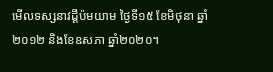មើលទស្សនាវដ្ដីប៉មយាម ថ្ងៃទី១៥ ខែមិថុនា ឆ្នាំ២០១២ និងខែឧសភា ឆ្នាំ២០២០។